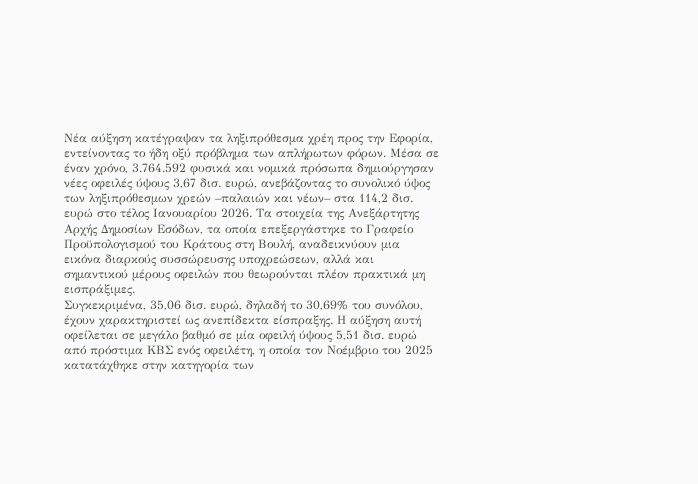Νέα αύξηση κατέγραψαν τα ληξιπρόθεσμα χρέη προς την Εφορία, εντείνοντας το ήδη οξύ πρόβλημα των απλήρωτων φόρων. Μέσα σε έναν χρόνο, 3.764.592 φυσικά και νομικά πρόσωπα δημιούργησαν νέες οφειλές ύψους 3,67 δισ. ευρώ, ανεβάζοντας το συνολικό ύψος των ληξιπρόθεσμων χρεών –παλαιών και νέων– στα 114,2 δισ. ευρώ στο τέλος Ιανουαρίου 2026. Τα στοιχεία της Ανεξάρτητης Αρχής Δημοσίων Εσόδων, τα οποία επεξεργάστηκε το Γραφείο Προϋπολογισμού του Κράτους στη Βουλή, αναδεικνύουν μια εικόνα διαρκούς συσσώρευσης υποχρεώσεων, αλλά και σημαντικού μέρους οφειλών που θεωρούνται πλέον πρακτικά μη εισπράξιμες.
Συγκεκριμένα, 35,06 δισ. ευρώ, δηλαδή το 30,69% του συνόλου, έχουν χαρακτηριστεί ως ανεπίδεκτα είσπραξης. Η αύξηση αυτή οφείλεται σε μεγάλο βαθμό σε μία οφειλή ύψους 5,51 δισ. ευρώ από πρόστιμα ΚΒΣ ενός οφειλέτη, η οποία τον Νοέμβριο του 2025 κατατάχθηκε στην κατηγορία των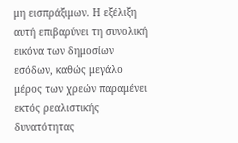μη εισπράξιμων. Η εξέλιξη αυτή επιβαρύνει τη συνολική εικόνα των δημοσίων εσόδων, καθώς μεγάλο μέρος των χρεών παραμένει εκτός ρεαλιστικής δυνατότητας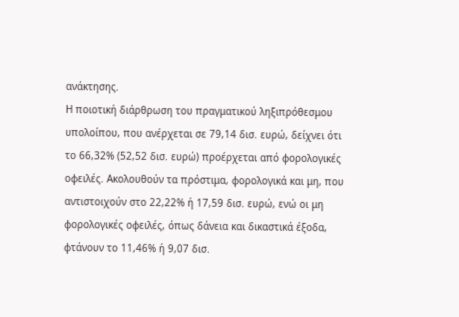ανάκτησης.
Η ποιοτική διάρθρωση του πραγματικού ληξιπρόθεσμου υπολοίπου, που ανέρχεται σε 79,14 δισ. ευρώ, δείχνει ότι το 66,32% (52,52 δισ. ευρώ) προέρχεται από φορολογικές οφειλές. Ακολουθούν τα πρόστιμα, φορολογικά και μη, που αντιστοιχούν στο 22,22% ή 17,59 δισ. ευρώ, ενώ οι μη φορολογικές οφειλές, όπως δάνεια και δικαστικά έξοδα, φτάνουν το 11,46% ή 9,07 δισ.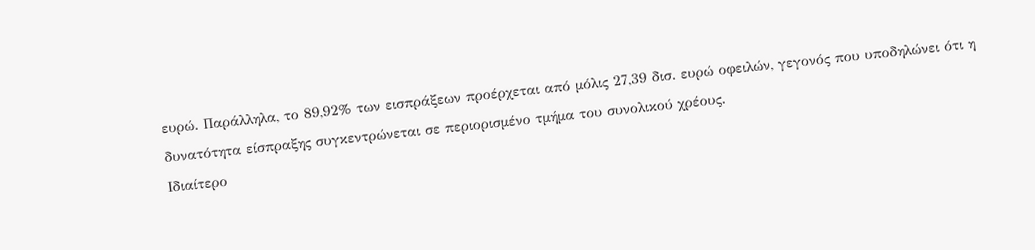ευρώ. Παράλληλα, το 89,92% των εισπράξεων προέρχεται από μόλις 27,39 δισ. ευρώ οφειλών, γεγονός που υποδηλώνει ότι η δυνατότητα είσπραξης συγκεντρώνεται σε περιορισμένο τμήμα του συνολικού χρέους.
Ιδιαίτερο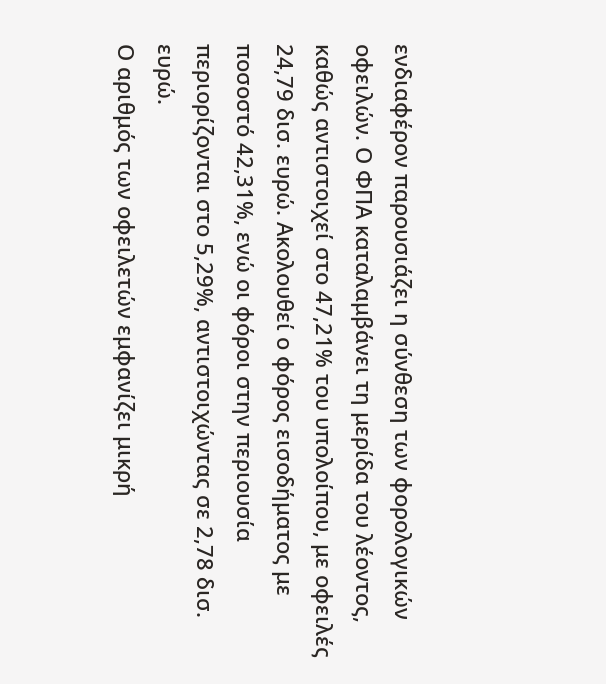ενδιαφέρον παρουσιάζει η σύνθεση των φορολογικών οφειλών. Ο ΦΠΑ καταλαμβάνει τη μερίδα του λέοντος, καθώς αντιστοιχεί στο 47,21% του υπολοίπου, με οφειλές 24,79 δισ. ευρώ. Ακολουθεί ο φόρος εισοδήματος με ποσοστό 42,31%, ενώ οι φόροι στην περιουσία περιορίζονται στο 5,29%, αντιστοιχώντας σε 2,78 δισ. ευρώ.
Ο αριθμός των οφειλετών εμφανίζει μικρή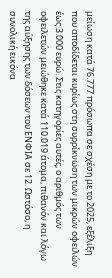μείωση κατά 76.777 πρόσωπα σε σχέση με το 2025, εξέλιξη που αποδίδεται κυρίως στη συρρίκνωση των μικρών οφειλών έως 3.000 ευρώ. Στις κατηγορίες αυτές, ο αριθμός των οφειλετών μειώθηκε κατά 110.019 άτομα, πιθανόν και λόγω της αύξησης των δόσεων του ΕΝΦΙΑ σε 12. Ωστόσο, η συνολική εικόνα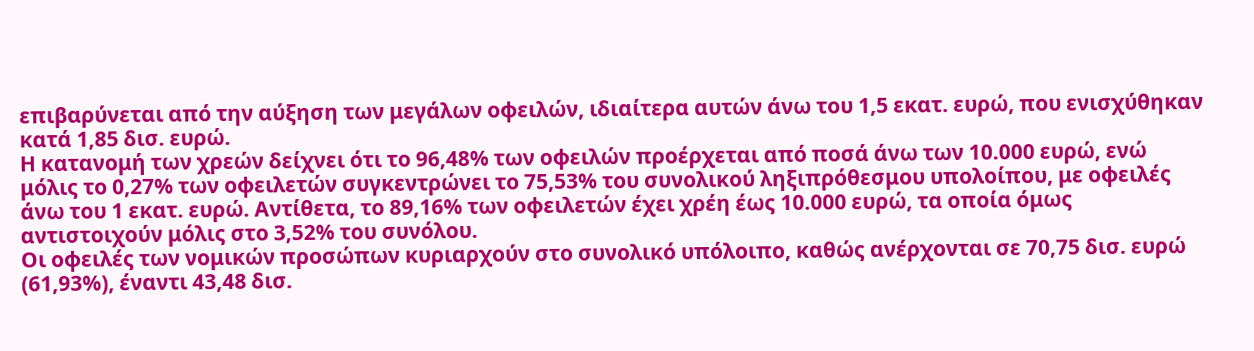επιβαρύνεται από την αύξηση των μεγάλων οφειλών, ιδιαίτερα αυτών άνω του 1,5 εκατ. ευρώ, που ενισχύθηκαν κατά 1,85 δισ. ευρώ.
Η κατανομή των χρεών δείχνει ότι το 96,48% των οφειλών προέρχεται από ποσά άνω των 10.000 ευρώ, ενώ μόλις το 0,27% των οφειλετών συγκεντρώνει το 75,53% του συνολικού ληξιπρόθεσμου υπολοίπου, με οφειλές άνω του 1 εκατ. ευρώ. Αντίθετα, το 89,16% των οφειλετών έχει χρέη έως 10.000 ευρώ, τα οποία όμως αντιστοιχούν μόλις στο 3,52% του συνόλου.
Οι οφειλές των νομικών προσώπων κυριαρχούν στο συνολικό υπόλοιπο, καθώς ανέρχονται σε 70,75 δισ. ευρώ (61,93%), έναντι 43,48 δισ.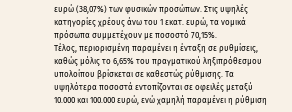ευρώ (38,07%) των φυσικών προσώπων. Στις υψηλές κατηγορίες χρέους άνω του 1 εκατ. ευρώ, τα νομικά πρόσωπα συμμετέχουν με ποσοστό 70,15%.
Τέλος, περιορισμένη παραμένει η ένταξη σε ρυθμίσεις, καθώς μόλις το 6,65% του πραγματικού ληξιπρόθεσμου υπολοίπου βρίσκεται σε καθεστώς ρύθμισης. Τα υψηλότερα ποσοστά εντοπίζονται σε οφειλές μεταξύ 10.000 και 100.000 ευρώ, ενώ χαμηλή παραμένει η ρύθμιση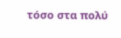τόσο στα πολύ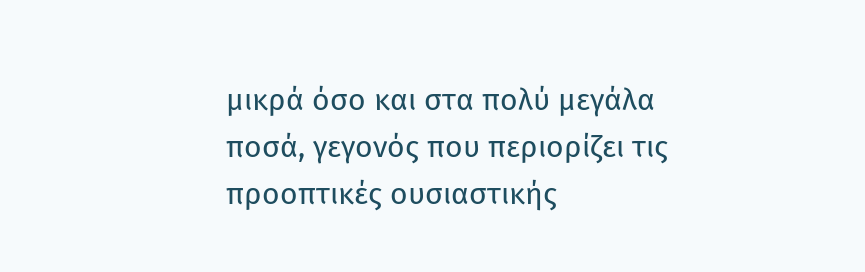μικρά όσο και στα πολύ μεγάλα ποσά, γεγονός που περιορίζει τις προοπτικές ουσιαστικής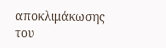αποκλιμάκωσης του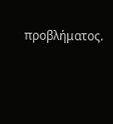προβλήματος.